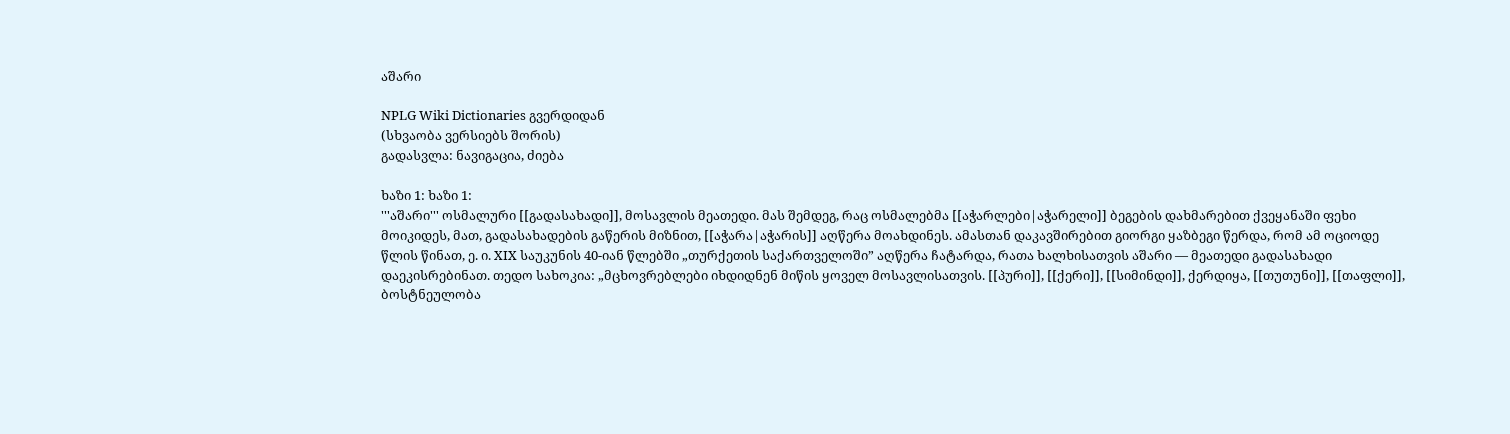აშარი

NPLG Wiki Dictionaries გვერდიდან
(სხვაობა ვერსიებს შორის)
გადასვლა: ნავიგაცია, ძიება

ხაზი 1: ხაზი 1:
'''აშარი''' ოსმალური [[გადასახადი]], მოსავლის მეათედი. მას შემდეგ, რაც ოსმალებმა [[აჭარლები|აჭარელი]] ბეგების დახმარებით ქვეყანაში ფეხი მოიკიდეს, მათ, გადასახადების გაწერის მიზნით, [[აჭარა|აჭარის]] აღწერა მოახდინეს. ამასთან დაკავშირებით გიორგი ყაზბეგი წერდა, რომ ამ ოციოდე წლის წინათ, ე. ი. XIX საუკუნის 40-იან წლებში „თურქეთის საქართველოში” აღწერა ჩატარდა, რათა ხალხისათვის აშარი — მეათედი გადასახადი დაეკისრებინათ. თედო სახოკია: „მცხოვრებლები იხდიდნენ მიწის ყოველ მოსავლისათვის. [[პური]], [[ქერი]], [[სიმინდი]], ქერდიყა, [[თუთუნი]], [[თაფლი]], ბოსტნეულობა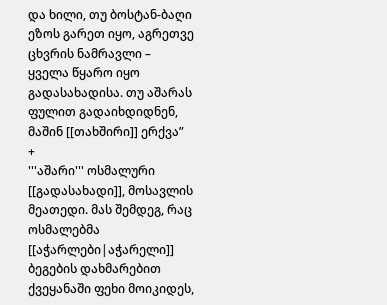და ხილი, თუ ბოსტან-ბაღი ეზოს გარეთ იყო, აგრეთვე ცხვრის ნამრავლი – ყველა წყარო იყო გადასახადისა. თუ აშარას ფულით გადაიხდიდნენ, მაშინ [[თახშირი]] ერქვა”
+
'''აშარი''' ოსმალური [[გადასახადი]], მოსავლის მეათედი. მას შემდეგ, რაც ოსმალებმა [[აჭარლები|აჭარელი]] ბეგების დახმარებით ქვეყანაში ფეხი მოიკიდეს,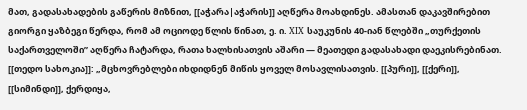მათ, გადასახადების გაწერის მიზნით, [[აჭარა|აჭარის]] აღწერა მოახდინეს. ამასთან დაკავშირებით გიორგი ყაზბეგი წერდა, რომ ამ ოციოდე წლის წინათ, ე. ი. XIX საუკუნის 40-იან წლებში „თურქეთის საქართველოში” აღწერა ჩატარდა, რათა ხალხისათვის აშარი — მეათედი გადასახადი დაეკისრებინათ. [[თედო სახოკია]]: „მცხოვრებლები იხდიდნენ მიწის ყოველ მოსავლისათვის. [[პური]], [[ქერი]], [[სიმინდი]], ქერდიყა,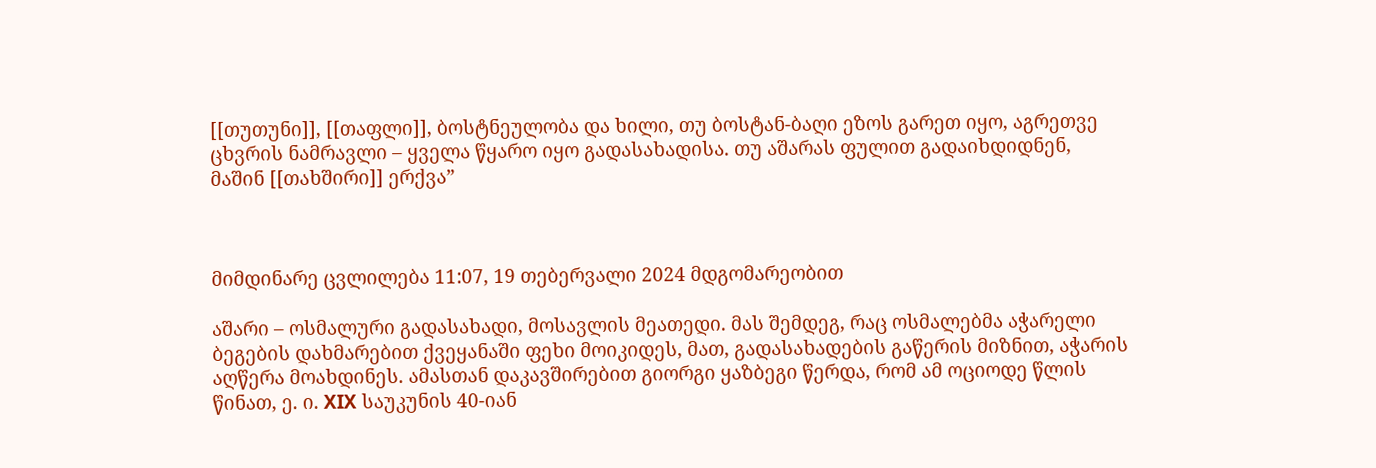[[თუთუნი]], [[თაფლი]], ბოსტნეულობა და ხილი, თუ ბოსტან-ბაღი ეზოს გარეთ იყო, აგრეთვე ცხვრის ნამრავლი – ყველა წყარო იყო გადასახადისა. თუ აშარას ფულით გადაიხდიდნენ, მაშინ [[თახშირი]] ერქვა”



მიმდინარე ცვლილება 11:07, 19 თებერვალი 2024 მდგომარეობით

აშარი – ოსმალური გადასახადი, მოსავლის მეათედი. მას შემდეგ, რაც ოსმალებმა აჭარელი ბეგების დახმარებით ქვეყანაში ფეხი მოიკიდეს, მათ, გადასახადების გაწერის მიზნით, აჭარის აღწერა მოახდინეს. ამასთან დაკავშირებით გიორგი ყაზბეგი წერდა, რომ ამ ოციოდე წლის წინათ, ე. ი. XIX საუკუნის 40-იან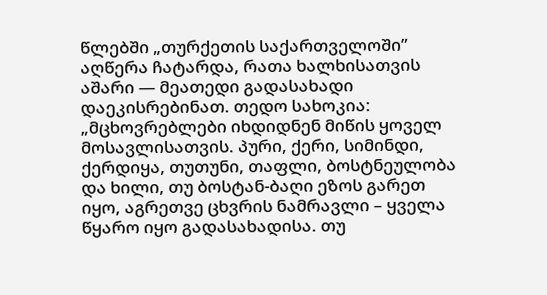წლებში „თურქეთის საქართველოში” აღწერა ჩატარდა, რათა ხალხისათვის აშარი — მეათედი გადასახადი დაეკისრებინათ. თედო სახოკია: „მცხოვრებლები იხდიდნენ მიწის ყოველ მოსავლისათვის. პური, ქერი, სიმინდი, ქერდიყა, თუთუნი, თაფლი, ბოსტნეულობა და ხილი, თუ ბოსტან-ბაღი ეზოს გარეთ იყო, აგრეთვე ცხვრის ნამრავლი – ყველა წყარო იყო გადასახადისა. თუ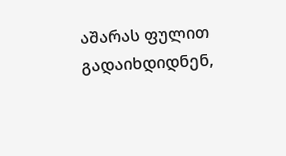აშარას ფულით გადაიხდიდნენ,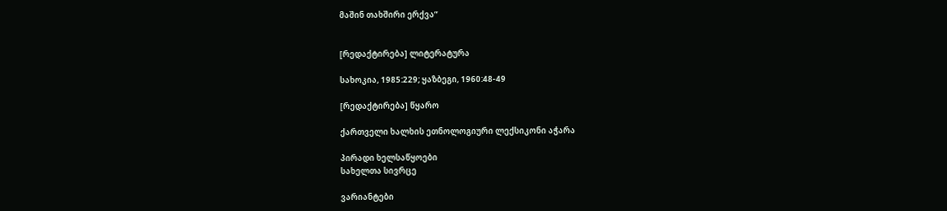მაშინ თახშირი ერქვა”


[რედაქტირება] ლიტერატურა

სახოკია, 1985:229; ყაზბეგი, 1960:48-49

[რედაქტირება] წყარო

ქართველი ხალხის ეთნოლოგიური ლექსიკონი აჭარა

პირადი ხელსაწყოები
სახელთა სივრცე

ვარიანტები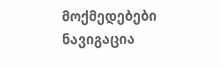მოქმედებები
ნავიგაცია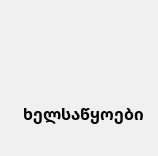ხელსაწყოები